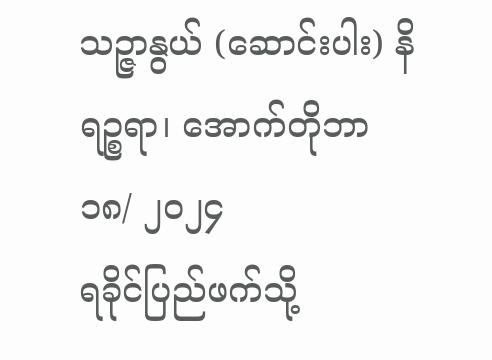သဉ္ဇာနွယ် (ဆောင်းပါး) နိရဉ္စရာ၊ အောက်တိုဘာ ၁၈/ ၂၀၂၄
ရခိုင်ပြည်ဖက်သို့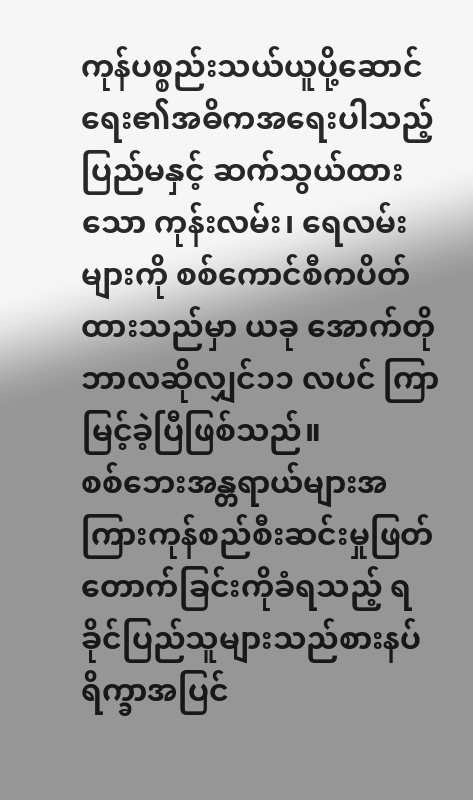ကုန်ပစ္စည်းသယ်ယူပို့ဆောင်ရေး၏အဓိကအရေးပါသည့် ပြည်မနှင့် ဆက်သွယ်ထားသော ကုန်းလမ်း၊ ရေလမ်းများကို စစ်ကောင်စီကပိတ်ထားသည်မှာ ယခု အောက်တိုဘာလဆိုလျှင်၁၁ လပင် ကြာမြင့်ခဲ့ပြီဖြစ်သည်။
စစ်ဘေးအန္တရာယ်များအကြားကုန်စည်စီးဆင်းမှုဖြတ်တောက်ခြင်းကိုခံရသည့် ရခိုင်ပြည်သူများသည်စားနပ်ရိက္ခာအပြင်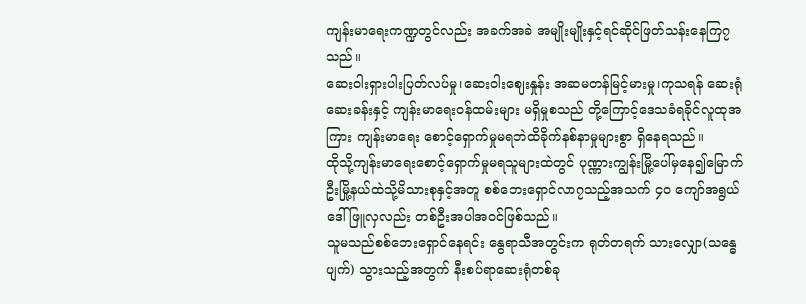ကျန်းမာရေးကဏ္ဍတွင်လည်း အခက်အခဲ အမျိုးမျိုးနှင့်ရင်ဆိုင်ဖြတ်သန်းနေကြ၇သည်။
ဆေးဝါးရှားပါးပြတ်လပ်မှု၊ဆေးဝါးဈေးနှုန်း အဆမတန်မြင့်မားမှု၊ကုသရန် ဆေးရုံဆေးခန်းနှင့် ကျန်းမာရေးဝန်ထမ်းများ မရှိမှုစသည် တို့ကြောင့်ဒေသခံရခိုင်လူထုအကြား ကျန်းမာရေး စောင့်ရှောက်မှုမရဘဲထိခိုက်နစ်နာမှုများစွာ ရှိနေရသည်။
ထိုသို့ကျန်းမာရေးစောင့်ရှောက်မှုမရသူများထဲတွင် ပုဏ္ဏားကျွန်းမြို့ပေါ်မှနေ၍မြောက်ဦးမြို့နယ်ထဲသို့မိသားစုနှင့်အတူ စစ်ဘေးရှောင်လာ၇သည့်အသက် ၄၀ ကျော်အရွယ် ဒေါ်ဖြူလှလည်း တစ်ဦးအပါအဝင်ဖြစ်သည်။
သူမသည်စစ်ဘေးရှောင်နေရင်း နွေရာသီအတွင်းက ရုတ်တရက် သားလျှော(သန္ဓေပျက်) သွားသည့်အတွက် နီးစပ်ရာဆေးရုံတစ်ခု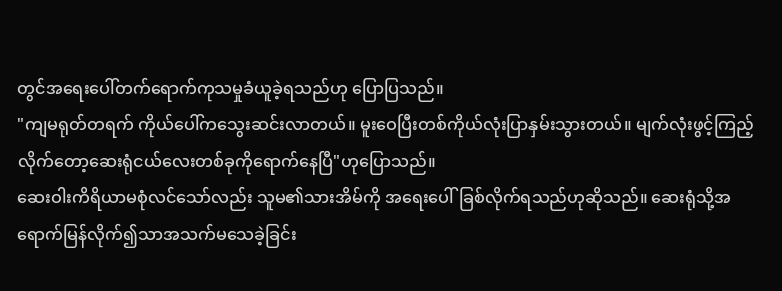တွင်အရေးပေါ်တက်ရောက်ကုသမှုခံယူခဲ့ရသည်ဟု ပြောပြသည်။
"ကျမရုတ်တရက် ကိုယ်ပေါ်ကသွေးဆင်းလာတယ်။ မူးဝေပြီးတစ်ကိုယ်လုံးပြာနှမ်းသွားတယ်။ မျက်လုံးဖွင့်ကြည့်လိုက်တော့ဆေးရုံငယ်လေးတစ်ခုကိုရောက်နေပြီ"ဟုပြောသည်။
ဆေးဝါးကိရိယာမစုံလင်သော်လည်း သူမ၏သားအိမ်ကို အရေးပေါ်ခြစ်လိုက်ရသည်ဟုဆိုသည်။ ဆေးရုံသို့အရောက်မြန်လိုက်၍သာအသက်မသေခဲ့ခြင်း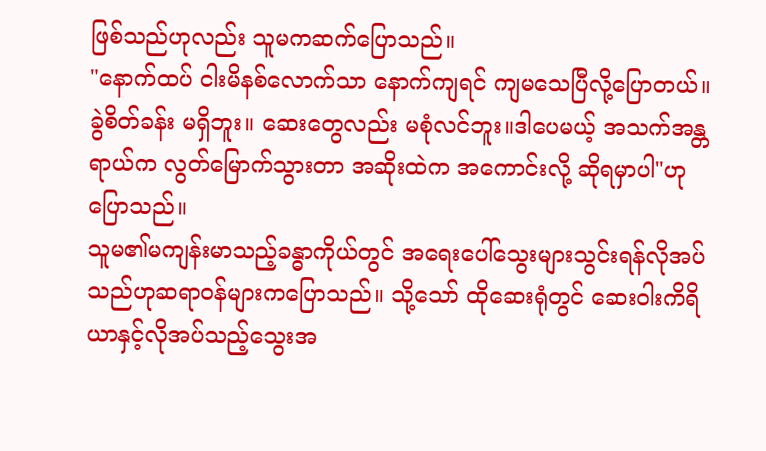ဖြစ်သည်ဟုလည်း သူမကဆက်ပြောသည်။
"နောက်ထပ် ငါးမိနစ်လောက်သာ နောက်ကျရင် ကျမသေပြီလို့ပြောတယ်။ခွဲစိတ်ခန်း မရှိဘူး။ ဆေးတွေလည်း မစုံလင်ဘူး။ဒါပေမယ့် အသက်အန္တရာယ်က လွတ်မြောက်သွားတာ အဆိုးထဲက အကောင်းလို့ ဆိုရမှာပါ"ဟု ပြောသည်။
သူမ၏မကျန်းမာသည့်ခန္ဓာကိုယ်တွင် အရေးပေါ်သွေးများသွင်းရန်လိုအပ်သည်ဟုဆရာဝန်များကပြောသည်။ သို့သော် ထိုဆေးရုံတွင် ဆေးဝါးကိရိယာနှင့်လိုအပ်သည့်သွေးအ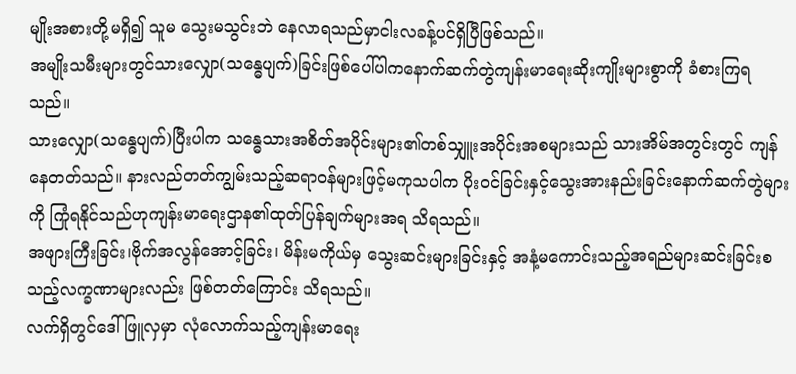မျိုးအစားတို့မရှိ၍ သူမ သွေးမသွင်းဘဲ နေလာရသည်မှာငါးလခန့်ပင်ရှိပြီဖြစ်သည်။
အမျိုးသမီးများတွင်သားလျှော(သန္ဓေပျက်)ခြင်းဖြစ်ပေါ်ပါကနောက်ဆက်တွဲကျန်းမာရေးဆိုးကျိုးများစွာကို ခံစားကြရသည်။
သားလျှော(သန္ဓေပျက်)ပြီးပါက သန္ဓေသားအစိတ်အပိုင်းများ၏တစ်သျှူးအပိုင်းအစများသည် သားအိမ်အတွင်းတွင် ကျန်နေတတ်သည်။ နားလည်တတ်ကျွမ်းသည့်ဆရာဝန်များဖြင့်မကုသပါက ပိုးဝင်ခြင်းနှင့်သွေးအားနည်းခြင်းနောက်ဆက်တွဲများကို ကြုံရနိုင်သည်ဟုကျန်းမာရေးဌာန၏ထုတ်ပြန်ချက်များအရ သိရသည်။
အဖျားကြီးခြင်း၊ဗိုက်အလွန်အောင့်ခြင်း၊ မိန်းမကိုယ်မှ သွေးဆင်းများခြင်းနှင့် အနံ့မကောင်းသည့်အရည်များဆင်းခြင်းစသည့်လက္ခဏာများလည်း ဖြစ်တတ်ကြောင်း သိရသည်။
လက်ရှိတွင်ဒေါ်ဖြူလှမှာ လုံလောက်သည့်ကျန်းမာရေး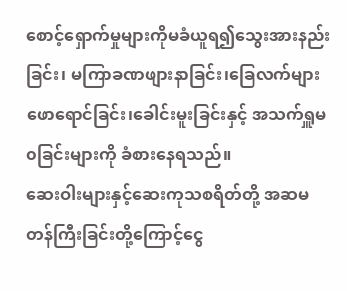စောင့်ရှောက်မှုများကိုမခံယူရ၍သွေးအားနည်းခြင်း၊ မကြာခဏဖျားနာခြင်း၊ခြေလက်များဖောရောင်ခြင်း၊ခေါင်းမူးခြင်းနှင့် အသက်ရှူမ၀ခြင်းများကို ခံစားနေရသည်။
ဆေးဝါးများနှင့်ဆေးကုသစရိတ်တို့ အဆမတန်ကြီးခြင်းတို့ကြောင့်ငွေ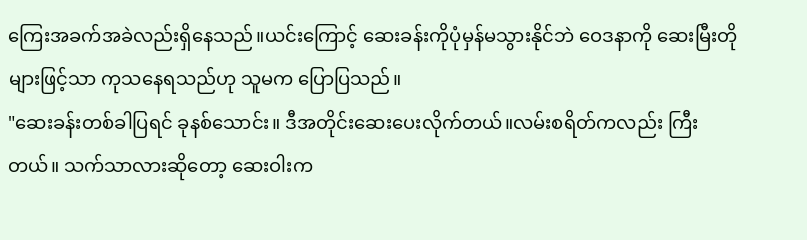ကြေးအခက်အခဲလည်းရှိနေသည်။ယင်းကြောင့် ဆေးခန်းကိုပုံမှန်မသွားနိုင်ဘဲ ဝေဒနာကို ဆေးမြီးတိုများဖြင့်သာ ကုသနေရသည်ဟု သူမက ပြောပြသည်။
"ဆေးခန်းတစ်ခါပြရင် ခုနစ်သောင်း။ ဒီအတိုင်းဆေးပေးလိုက်တယ်။လမ်းစရိတ်ကလည်း ကြီးတယ်။ သက်သာလားဆိုတော့ ဆေးဝါးက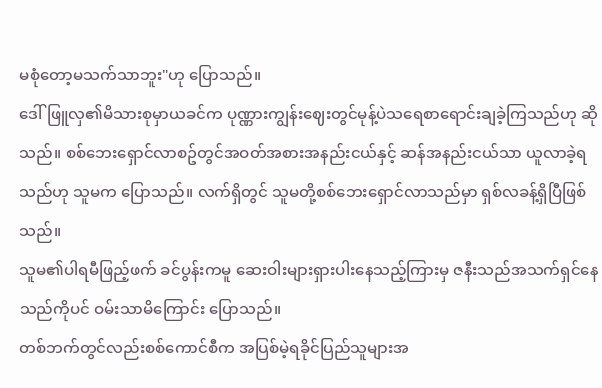မစုံတော့မသက်သာဘူး"ဟု ပြောသည်။
ဒေါ်ဖြူလှ၏မိသားစုမှာယခင်က ပုဏ္ဏားကျွန်းဈေးတွင်မုန့်ပဲသရေစာရောင်းချခဲ့ကြသည်ဟု ဆိုသည်။ စစ်ဘေးရှောင်လာစဥ်တွင်အဝတ်အစားအနည်းငယ်နှင့် ဆန်အနည်းငယ်သာ ယူလာခဲ့ရသည်ဟု သူမက ပြောသည်။ လက်ရှိတွင် သူမတို့စစ်ဘေးရှောင်လာသည်မှာ ရှစ်လခန့်ရှိပြီဖြစ်သည်။
သူမ၏ပါရမီဖြည့်ဖက် ခင်ပွန်းကမူ ဆေးဝါးများရှားပါးနေသည့်ကြားမှ ဇနီးသည်အသက်ရှင်နေသည်ကိုပင် ဝမ်းသာမိကြောင်း ပြောသည်။
တစ်ဘက်တွင်လည်းစစ်ကောင်စီက အပြစ်မဲ့ရခိုင်ပြည်သူများအ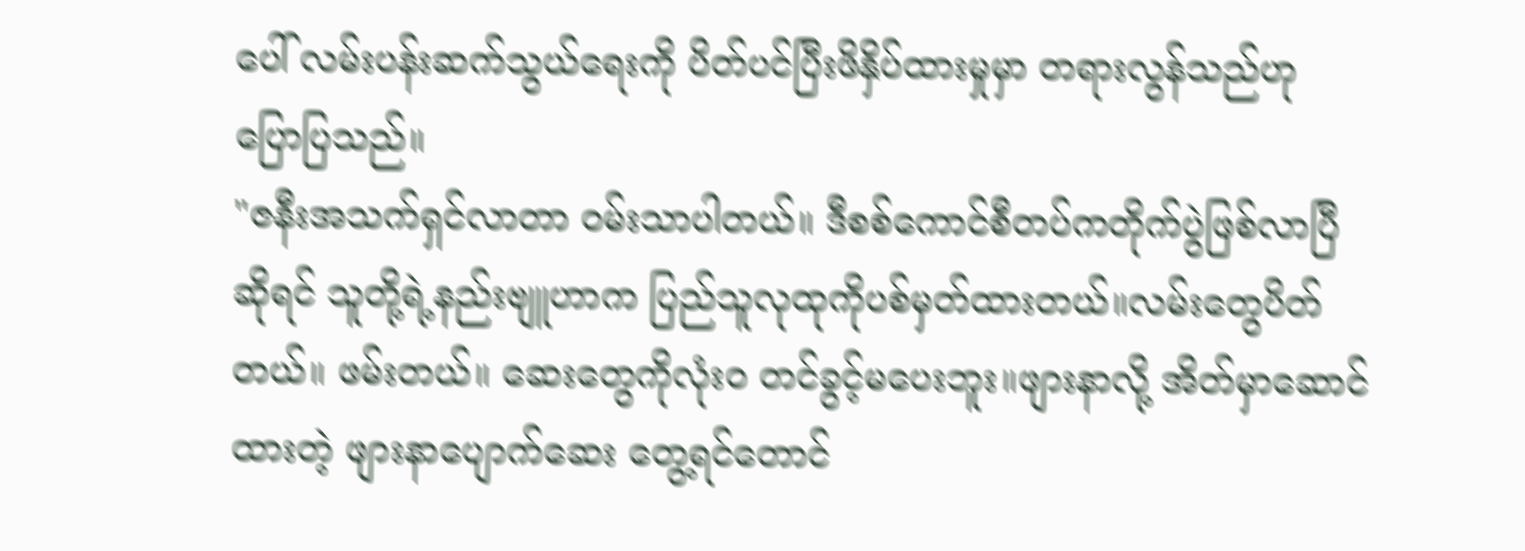ပေါ် လမ်းပန်းဆက်သွယ်ရေးကို ပိတ်ပင်ပြီးဖိနှိပ်ထားမှုမှာ တရားလွန်သည်ဟု ပြောပြသည်။
"ဇနီးအသက်ရှင်လာတာ ဝမ်းသာပါတယ်။ ဒီစစ်ကောင်စီတပ်ကတိုက်ပွဲဖြစ်လာပြီဆိုရင် သူတို့ရဲ့နည်းဗျူဟာက ပြည်သူလုထုကိုပစ်မှတ်ထားတယ်။လမ်းတွေပိတ်တယ်။ ဖမ်းတယ်။ ဆေးတွေကိုလုံး၀ တင်ခွင့်မပေးဘူး။ဖျားနာလို့ အိတ်မှာဆောင်ထားတဲ့ ဖျားနာပျောက်ဆေး တွေ့ရင်တောင်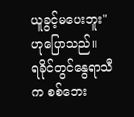ယူခွင့်မပေးဘူး" ဟုပြောသည်။
ရခိုင်တွင်နွေရာသီက စစ်ဘေး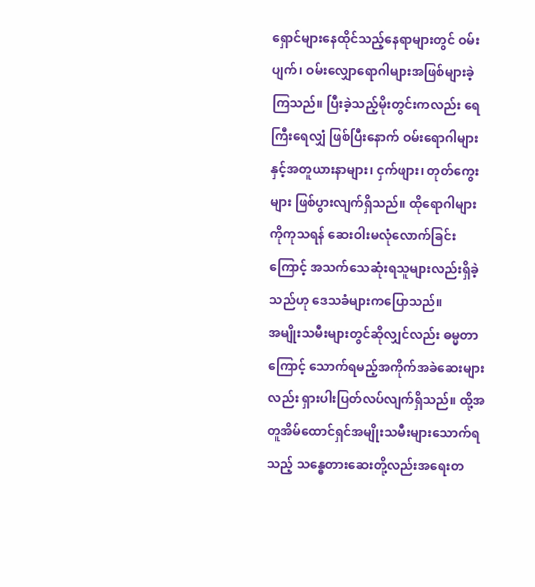ရှောင်များနေထိုင်သည့်နေရာများတွင် ဝမ်းပျက်၊ ဝမ်းလျှောရောဂါများအဖြစ်များခဲ့ကြသည်။ ပြီးခဲ့သည့်မိုးတွင်းကလည်း ရေကြီးရေလျှံ ဖြစ်ပြီးနောက် ဝမ်းရောဂါများနှင့်အတူယားနာများ၊ ငှက်ဖျား၊ တုတ်ကွေးများ ဖြစ်ပွားလျက်ရှိသည်။ ထိုရောဂါများကိုကုသရန် ဆေးဝါးမလုံလောက်ခြင်းကြောင့် အသက်သေဆုံးရသူများလည်းရှိခဲ့သည်ဟု ဒေသခံများကပြောသည်။
အမျိုးသမီးများတွင်ဆိုလျှင်လည်း ဓမ္မတာကြောင့် သောက်ရမည့်အကိုက်အခဲဆေးများလည်း ရှားပါးပြတ်လပ်လျက်ရှိသည်။ ထို့အတူအိမ်ထောင်ရှင်အမျိုးသမီးများသောက်ရသည့် သန္ဓေတားဆေးတို့လည်းအရေးတ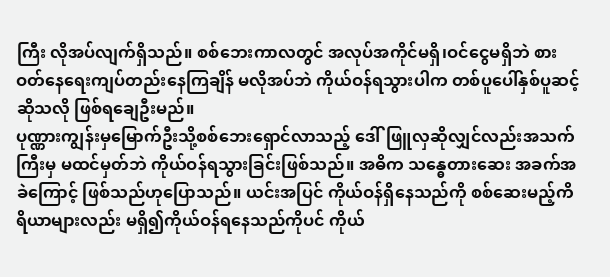ကြီး လိုအပ်လျက်ရှိသည်။ စစ်ဘေးကာလတွင် အလုပ်အကိုင်မရှိ၊ဝင်ငွေမရှိဘဲ စားဝတ်နေရေးကျပ်တည်းနေကြချိန် မလိုအပ်ဘဲ ကိုယ်ဝန်ရသွားပါက တစ်ပူပေါ်နှစ်ပူဆင့်ဆိုသလို ဖြစ်ရချေဦးမည်။
ပုဏ္ဏားကျွန်းမှမြောက်ဦးသို့စစ်ဘေးရှောင်လာသည့် ဒေါ်ဖြူလှဆိုလျှင်လည်းအသက်ကြီးမှ မထင်မှတ်ဘဲ ကိုယ်ဝန်ရသွားခြင်းဖြစ်သည်။ အဓိက သန္ဓေတားဆေး အခက်အခဲကြောင့် ဖြစ်သည်ဟုပြောသည်။ ယင်းအပြင် ကိုယ်ဝန်ရှိနေသည်ကို စစ်ဆေးမည့်ကိရိယာများလည်း မရှိ၍ကိုယ်ဝန်ရနေသည်ကိုပင် ကိုယ်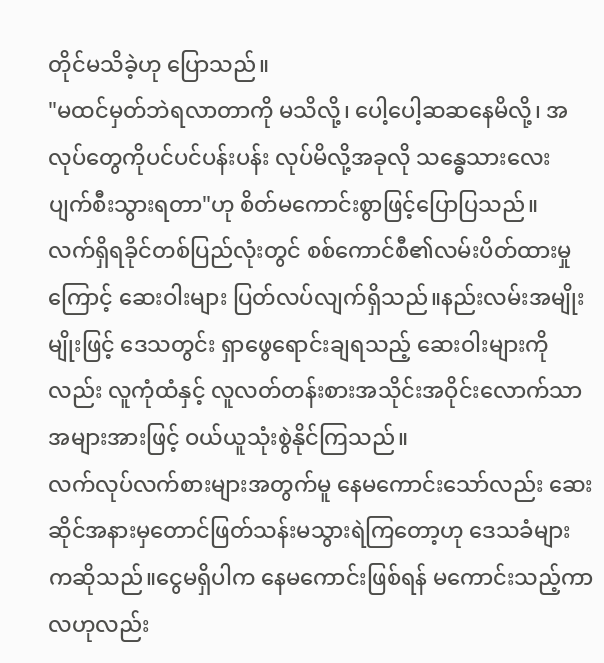တိုင်မသိခဲ့ဟု ပြောသည်။
"မထင်မှတ်ဘဲရလာတာကို မသိလို့၊ ပေါ့ပေါ့ဆဆနေမိလို့၊ အလုပ်တွေကိုပင်ပင်ပန်းပန်း လုပ်မိလို့အခုလို သန္ဓေသားလေးပျက်စီးသွားရတာ"ဟု စိတ်မကောင်းစွာဖြင့်ပြောပြသည်။
လက်ရှိရခိုင်တစ်ပြည်လုံးတွင် စစ်ကောင်စီ၏လမ်းပိတ်ထားမှုကြောင့် ဆေးဝါးများ ပြတ်လပ်လျက်ရှိသည်။နည်းလမ်းအမျိုးမျိုးဖြင့် ဒေသတွင်း ရှာဖွေရောင်းချရသည့် ဆေးဝါးများကိုလည်း လူကုံထံနှင့် လူလတ်တန်းစားအသိုင်းအဝိုင်းလောက်သာ အများအားဖြင့် ဝယ်ယူသုံးစွဲနိုင်ကြသည်။
လက်လုပ်လက်စားများအတွက်မူ နေမကောင်းသော်လည်း ဆေးဆိုင်အနားမှတောင်ဖြတ်သန်းမသွားရဲကြတော့ဟု ဒေသခံများကဆိုသည်။ငွေမရှိပါက နေမကောင်းဖြစ်ရန် မကောင်းသည့်ကာလဟုလည်း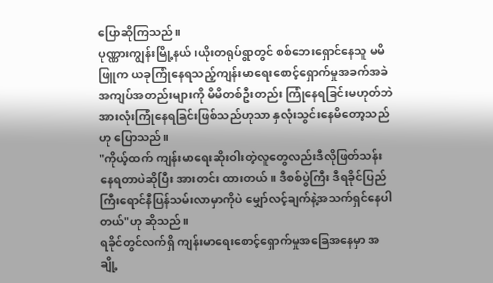ပြောဆိုကြသည်။
ပုဏ္ဏားကျွန်းမြို့နယ်၊ယိုးတရုပ်ရွာတွင် စစ်ဘေးရှောင်နေသူ မမိဖြူက ယခုကြုံနေရသည့်ကျန်းမာရေးစောင့်ရှောက်မှုအခက်အခဲအကျပ်အတည်းများကို မိမိတစ်ဦးတည်း ကြုံနေရခြင်းမဟုတ်ဘဲအားလုံးကြုံနေရခြင်းဖြစ်သည်ဟုသာ နှလုံးသွင်းနေမိတော့သည်ဟု ပြောသည်။
"ကိုယ့်ထက် ကျန်းမာရေးဆိုးဝါးတဲ့လူတွေလည်းဒီလိုဖြတ်သန်းနေရတာပဲဆိုပြီး အားတင်း ထားတယ်။ ဒီစစ်ပွဲကြီး ဒီရခိုင်ပြည်ကြီးရောင်နီပြန်သမ်းလာမှာကိုပဲ မျှော်လင့်ချက်နဲ့အသက်ရှင်နေပါတယ်"ဟု ဆိုသည်။
ရခိုင်တွင်လက်ရှိ ကျန်းမာရေးစောင့်ရှောက်မှုအခြေအနေမှာ အချို့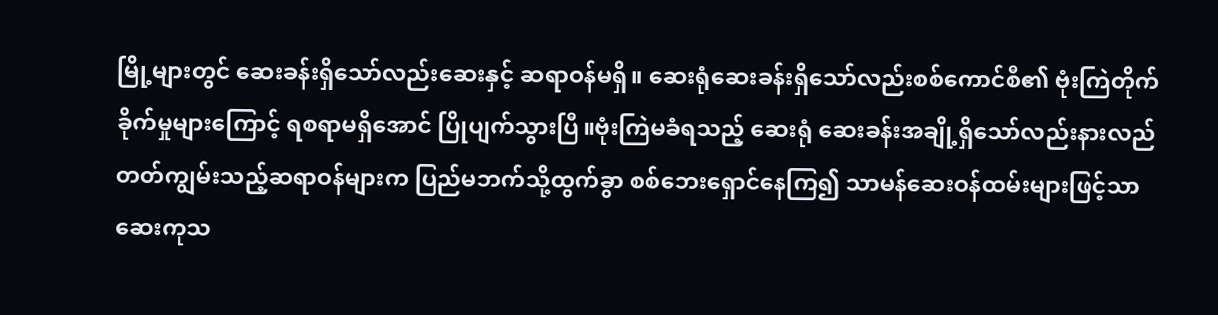မြို့များတွင် ဆေးခန်းရှိသော်လည်းဆေးနှင့် ဆရာဝန်မရှိ။ ဆေးရုံဆေးခန်းရှိသော်လည်းစစ်ကောင်စီ၏ ဗုံးကြဲတိုက်ခိုက်မှုများကြောင့် ရစရာမရှိအောင် ပြိုပျက်သွားပြီ။ဗုံးကြဲမခံရသည့် ဆေးရုံ ဆေးခန်းအချို့ရှိသော်လည်းနားလည်တတ်ကျွမ်းသည့်ဆရာဝန်များက ပြည်မဘက်သို့ထွက်ခွာ စစ်ဘေးရှောင်နေကြ၍ သာမန်ဆေးဝန်ထမ်းများဖြင့်သာ ဆေးကုသ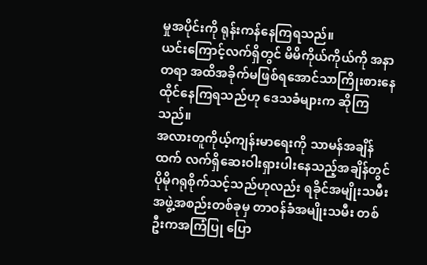မှုအပိုင်းကို ရုန်းကန်နေကြရသည်။
ယင်းကြောင့်လက်ရှိတွင် မိမိကိုယ်ကိုယ်ကို အနာတရာ အထိအခိုက်မဖြစ်ရအောင်သာကြိုးစားနေထိုင်နေကြရသည်ဟု ဒေသခံများက ဆိုကြသည်။
အလားတူကိုယ့်ကျန်းမာရေးကို သာမန်အချိန်ထက် လက်ရှိဆေးဝါးရှားပါးနေသည့်အချိန်တွင်ပိုမိုဂရုစိုက်သင့်သည်ဟုလည်း ရခိုင်အမျိုးသမီးအဖွဲ့အစည်းတစ်ခုမှ တာဝန်ခံအမျိုးသမီး တစ်ဦးကအကြံပြု ပြော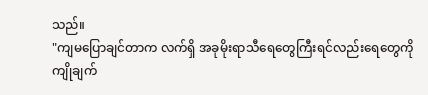သည်။
"ကျမပြောချင်တာက လက်ရှိ အခုမိုးရာသီရေတွေကြီးရင်လည်းရေတွေကိုကျိုချက်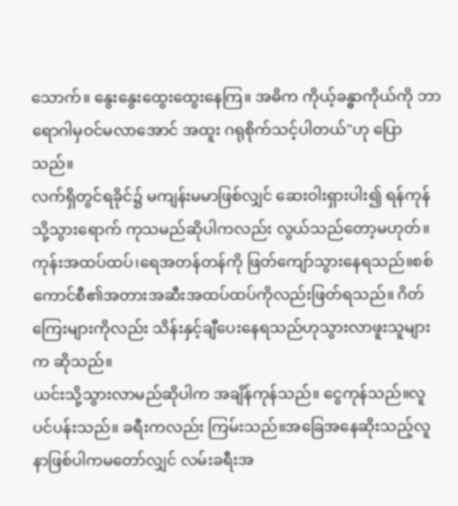သောက်။ နွေးနွေးထွေးထွေးနေကြ။ အဓိက ကိုယ့်ခန္ဓာကိုယ်ကို ဘာရောဂါမှဝင်မလာအောင် အထူး ဂရုစိုက်သင့်ပါတယ်"ဟု ပြောသည်။
လက်ရှိတွင်ရခိုင်၌ မကျန်းမမာဖြစ်လျှင် ဆေးဝါးရှားပါး၍ ရန်ကုန်သို့သွားရောက် ကုသမည်ဆိုပါကလည်း လွယ်သည်တော့မဟုတ်။ ကုန်းအထပ်ထပ်၊ရေအတန်တန်ကို ဖြတ်ကျော်သွားနေရသည်။စစ်ကောင်စီ၏အတားအဆီးအထပ်ထပ်ကိုလည်းဖြတ်ရသည်။ ဂိတ်ကြေးများကိုလည်း သိန်းနှင့်ချီပေးနေရသည်ဟုသွားလာဖူးသူများက ဆိုသည်။
ယင်းသို့သွားလာမည်ဆိုပါက အချိန်ကုန်သည်။ ငွေကုန်သည်။လူပင်ပန်းသည်။ ခရီးကလည်း ကြမ်းသည်။အခြေအနေဆိုးသည့်လူနာဖြစ်ပါကမတော်လျှင် လမ်းခရီးအ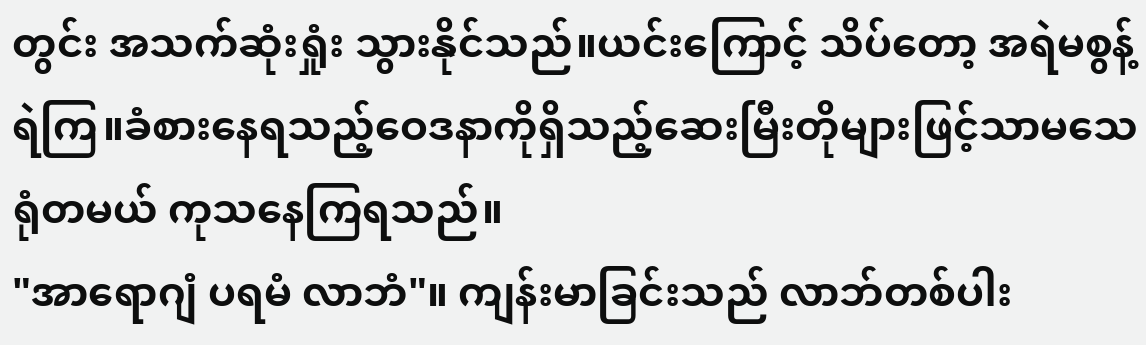တွင်း အသက်ဆုံးရှုံး သွားနိုင်သည်။ယင်းကြောင့် သိပ်တော့ အရဲမစွန့်ရဲကြ။ခံစားနေရသည့်ဝေဒနာကိုရှိသည့်ဆေးမြီးတိုများဖြင့်သာမသေရုံတမယ် ကုသနေကြရသည်။
"အာရောဂျံ ပရမံ လာဘံ"။ ကျန်းမာခြင်းသည် လာဘ်တစ်ပါး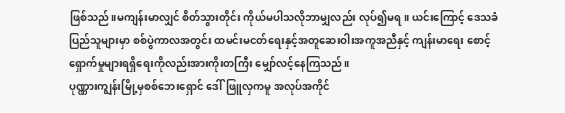ဖြစ်သည်။မကျန်းမာလျှင် စိတ်သွားတိုင်း ကိုယ်မပါသလိုဘာမျှလည်း လုပ်၍မရ။ ယင်းကြောင့် ဒေသခံပြည်သူများမှာ စစ်ပွဲကာလအတွင်း ထမင်းမငတ်ရေးနှင့်အတူဆေးဝါးအကူအညီနှင့် ကျန်းမာရေး စောင့်ရှောက်မှုများရရှိရေးကိုလည်းအားကိုးတကြီး မျှော်လင့်နေကြသည်။
ပုဏ္ဏားကျွန်းမြို့မှစစ်ဘေးရှောင် ဒေါ်ဖြူလှကမူ အလုပ်အကိုင်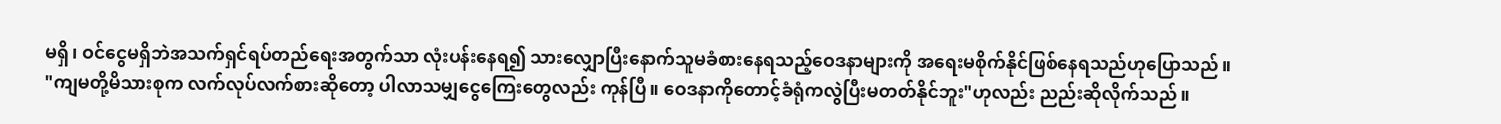မရှိ၊ ဝင်ငွေမရှိဘဲအသက်ရှင်ရပ်တည်ရေးအတွက်သာ လုံးပန်းနေရ၍ သားလျှောပြီးနောက်သူမခံစားနေရသည့်ဝေဒနာများကို အရေးမစိုက်နိုင်ဖြစ်နေရသည်ဟုပြောသည်။
"ကျမတို့မိသားစုက လက်လုပ်လက်စားဆိုတော့ ပါလာသမျှငွေကြေးတွေလည်း ကုန်ပြီ။ ဝေဒနာကိုတောင့်ခံရုံကလွဲပြီးမတတ်နိုင်ဘူး"ဟုလည်း ညည်းဆိုလိုက်သည်။